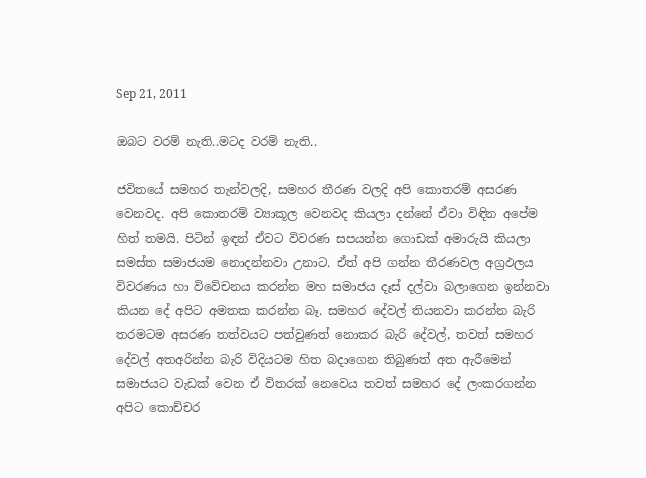Sep 21, 2011

ඔබට වරම් නැති..මටද වරම් නැති..

ජවිතයේ සමහර තැන්වලදි, සමහර තීරණ වලදි අපි කොතරම් අසරණ වෙනවද. අපි කොතරම් ව්‍යාකූල වෙනවද කියලා දන්නේ ඒවා විඳින අපේම හිත් තමයි. පිටින් ඉඳන් ඒවට විවරණ සපයන්න ගොඩක් අමාරුයි කියලා සමස්ත සමාජයම නොදන්නවා උනාට. ඒත් අපි ගන්න තීරණවල අග්‍රඵලය විවරණය හා විවේචනය කරන්න මහ සමාජය දෑස් දල්වා බලාගෙන ඉන්නවා කියන දේ අපිට අමතක කරන්න බෑ. සමහර දේවල් තියනවා කරන්න බැරි තරමටම අසරණ තත්වයට පත්වුණත් නොකර බැරි දේවල්, තවත් සමහර දේවල් අතඅරින්න බැරි විදියටම හිත බදාගෙන තිබුණත් අත ඇරීමෙන් සමාජයට වැඩක් වෙන ඒ විතරක් නෙවෙය තවත් සමහර දේ ලංකරගන්න අපිට කොච්චර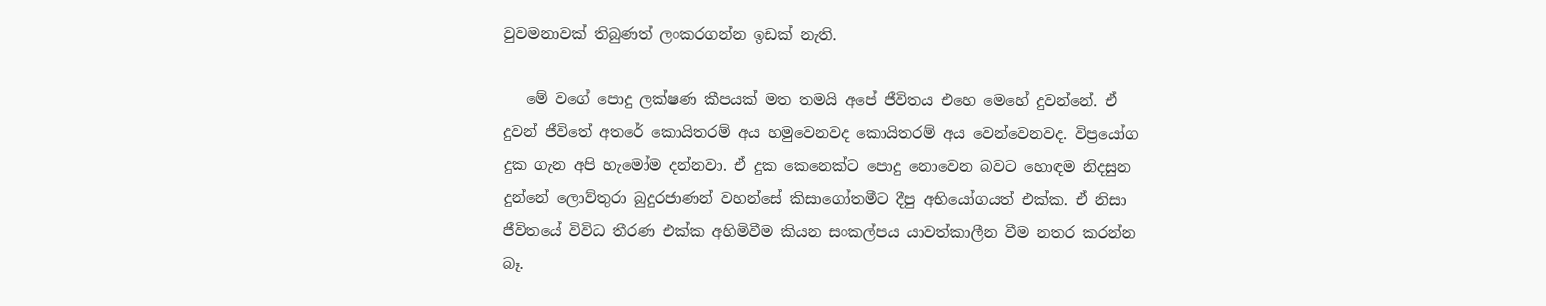වුවමනාවක් තිබුණත් ලංකරගන්න ඉඩක් නැති.

   මේ වගේ පොදු ලක්ෂණ කීපයක් මත තමයි අපේ ජීවිතය එහෙ මෙහේ දුවන්නේ. ඒ දුවන් ජීවිතේ අතරේ කොයිතරම් අය හමුවෙනවද කොයිතරම් අය වෙන්වෙනවද. විප්‍රයෝග දුක ගැන අපි හැමෝම දන්නවා. ඒ දුක කෙනෙක්ට පොදු නොවෙන බවට හොඳම නිදසුන දුන්නේ ලොව්තුරා බුදුරජාණන් වහන්සේ කිසාගෝතමීට දීපු අභියෝගයත් එක්ක. ඒ නිසා ජීවිතයේ විවිධ තීරණ එක්ක අහිමිවීම කියන සංකල්පය යාවත්කාලීන වීම නතර කරන්න බෑ.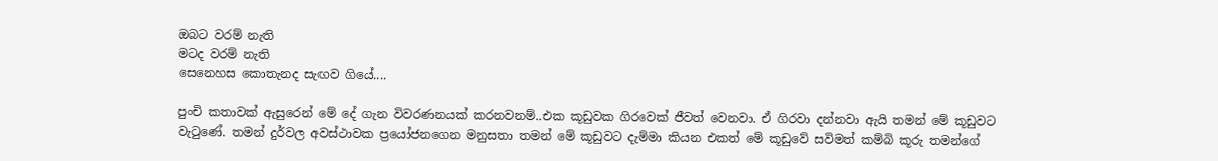ඔබට වරම් නැති
මටද වරම් නැති
සෙනෙහස කොතැනද සැඟව ගියේ....

පුංචි කතාවක් ඇසුරෙන් මේ දේ ගැන විවරණනයක් කරනවනම්..එක කූඩුවක ගිරවෙක් ජීවත් වෙනවා. ඒ ගිරවා දන්නවා ඇයි තමන් මේ කූඩුවට වැටුණේ. තමන් දුර්වල අවස්ථාවක ප්‍රයෝජනගෙන මනුසතා තමන් මේ කූඩුවට දැම්මා කියන එකත් මේ කූඩුවේ සවිමත් කම්බි කූරු තමන්ගේ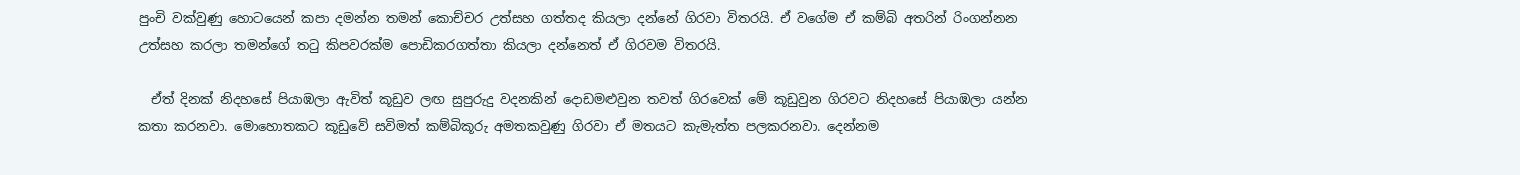පුංචි වක්වුණු හොටයෙන් කපා දමන්න තමන් කොච්චර උත්සහ ගත්තද කියලා දන්නේ ගිරවා විතරයි. ඒ වගේම ඒ කම්බි අතරින් රිංගන්නන උත්සහ කරලා තමන්ගේ තටු කිපවරක්ම පොඩිකරගත්තා කියලා දන්නෙත් ඒ ගිරවම විතරයි.

  ඒත් දිනක් නිදහසේ පියාඹලා ඇවිත් කූඩුව ලඟ සුපුරුදු වදනකින් දොඩමළුවුන තවත් ගිරවෙක් මේ කූඩුවුන ගිරවට නිදහසේ පියාඹලා යන්න කතා කරනවා. මොහොතකට කූඩුවේ සවිමත් කම්බිකූරු අමතකවුණු ගිරවා ඒ මතයට කැමැත්ත පලකරනවා. දෙන්නම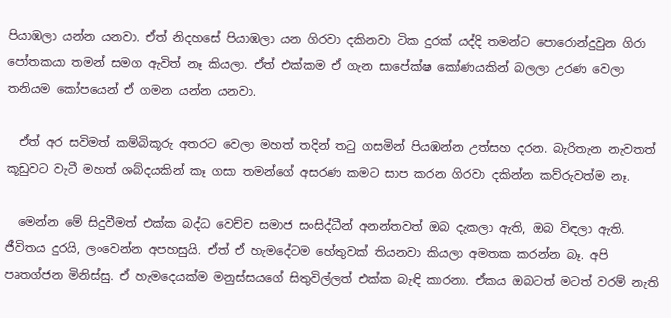පියාඹලා යන්න යනවා. ඒත් නිදහසේ පියාඹලා යන ගිරවා දකිනවා ටික දුරක් යද්දි තමන්ට පොරොන්දුවුන ගිරා පෝතකයා තමන් සමග ඇවිත් නෑ කියලා. ඒත් එක්කම ඒ ගැන සාපේක්ෂ කෝණයකින් බලලා උරණ වෙලා තනියම කෝපයෙන් ඒ ගමන යන්න යනවා.

  ඒත් අර සවිමත් කම්බිකූරු අතරට වෙලා මහත් තදින් තටු ගසමින් පියඹන්න උත්සහ දරන. බැරිතැන නැවතත් කූඩුවට වැටී මහත් ශබ්දයකින් කෑ ගසා තමන්ගේ අසරණ කමට සාප කරන ගිරවා දකින්න කව්රුවත්ම නෑ.

  මෙන්න මේ සිදුවීමත් එක්ක බද්ධ වෙච්ච සමාජ සංසිද්ධීන් අනන්තවත් ඔබ දැකලා ඇති, ඔබ විඳලා ඇති. ජීවිතය දුරයි, ලංවෙන්න අපහසුයි. ඒත් ඒ හැමදේටම හේතුවක් තියනවා කියලා අමතක කරන්න බෑ. අපි පෘතග්ජන මිනිස්සු. ඒ හැමදෙයක්ම මනුස්සයගේ සිතුවිල්ලත් එක්ක බැඳි කාරනා. ඒකය ඔබටත් මටත් වරම් නැති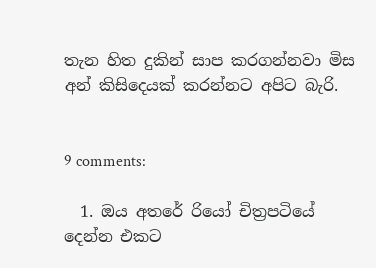තැන හිත දුකින් සාප කරගන්නවා මිස අන් කිසිදෙයක් කරන්නට අපිට බැරි.


9 comments:

  1. ඔය අතරේ රියෝ චිත්‍රපටියේ දෙන්න එකට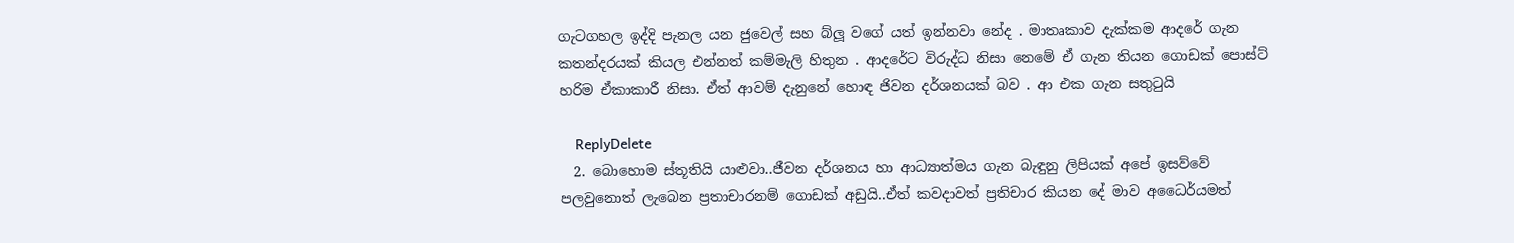ගැටගහල ඉද්දි පැනල යන ජුවෙල් සහ බ්ලූ වගේ යත් ඉන්නවා නේද . මාතෘකාව දැක්කම ආදරේ ගැන කතන්දරයක් කියල එන්නත් කම්මැලි හිතුන . ආදරේට විරුද්ධ නිසා නෙමේ ඒ ගැන තියන ගොඩක් පොස්ට් හරිම ඒකාකාරී නිසා. ඒත් ආවම් දැනුනේ හොඳ ජිවන දර්ශනයක් බව . ආ එක ගැන සතුටුයි

    ReplyDelete
  2. බොහොම ස්තූතියි යාළුවා..ජීවන දර්ශනය හා ආධ්‍යාත්මය ගැන බැඳුනු ලිපියක් අපේ ඉසව්වේ පලවුනොත් ලැබෙන ප්‍රතාචාරනම් ගොඩක් අඩුයි..ඒත් කවදාවත් ප්‍රතිචාර කියන දේ මාව අධෛර්යමත්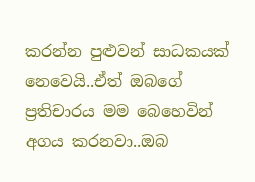කරන්න පුළුවන් සාධකයක් නෙවෙයි..ඒත් ඔබගේ ප්‍රතිචාරය මම බෙහෙවින් අගය කරනවා..ඔබ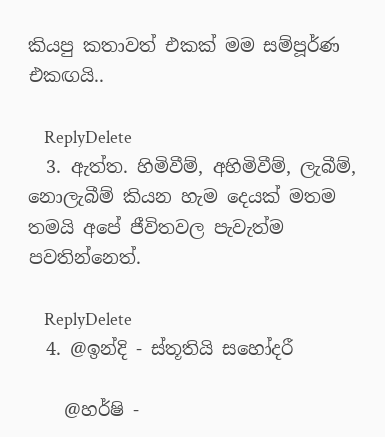කියපු කතාවත් එකක් මම සම්පූර්ණ එකඟයි..

    ReplyDelete
  3. ඇත්ත. හිමිවීම්, අහිමිවීම්, ලැබීම්, නොලැබීම් කියන හැම දෙයක් මතම තමයි අපේ ජීවිතවල පැවැත්ම පවතින්නෙත්.

    ReplyDelete
  4. @ඉන්දි - ස්තූතියි සහෝදරී

    @හර්ෂි -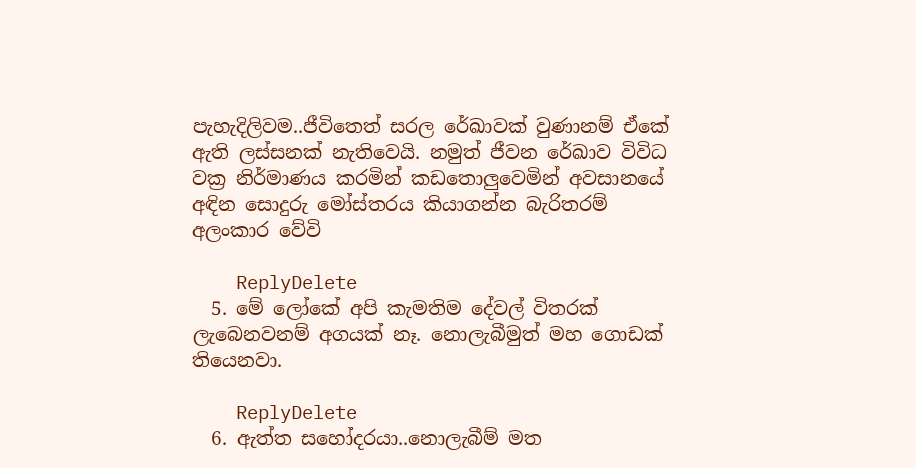පැහැදිලිවම..ජීවිතෙත් සරල රේඛාවක් වුණානම් ඒකේ ඇති ලස්සනක් නැතිවෙයි. නමුත් ජීවන රේඛාව විවිධ වක්‍ර නිර්මාණය කරමින් කඩතොලුවෙමින් අවසානයේ අඳින සොදුරු මෝස්තරය කියාගන්න බැරිතරම් අලංකාර වේවි

    ReplyDelete
  5. මේ ලෝකේ අපි කැමතිම දේවල් විතරක් ලැබෙනවනම් අගයක් නෑ. නොලැබීමුත් මහ ගොඩක් තියෙනවා.

    ReplyDelete
  6. ඇත්ත සහෝදරයා..නොලැබීම් මත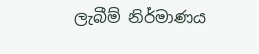ලැබීම් නිර්මාණය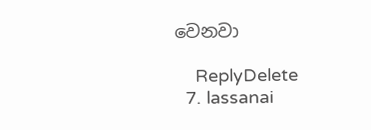වෙනවා

    ReplyDelete
  7. lassanai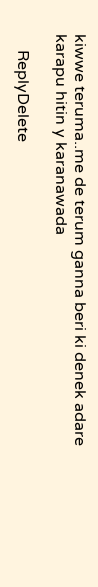kiwwe teruma..me de terum ganna beri ki denek adare karapu hitin y karanawada

    ReplyDelete